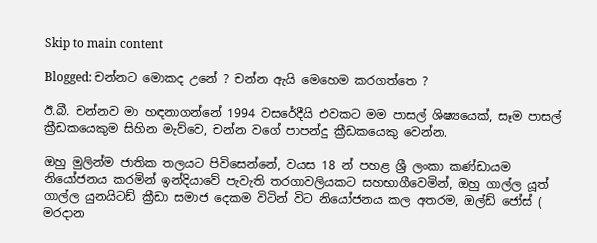Skip to main content

Blogged: චන්නට මොකද උනේ ? චන්න ඇයි මෙහෙම කරගත්තෙ ?

ඊ.බී. චන්නව මා හඳනාගන්නේ 1994 වසරේදීයි එවකට මම පාසල් ශිෂ්‍යයෙක්, සෑම පාසල් ක්‍රීඩකයෙකුම සිහින මැව්වෙ, චන්න වගේ පාපන්දු ක්‍රීඩකයෙකු වෙන්න.

ඔහු මුලින්ම ජාතික තලයට පිවිසෙන්නේ, වයස 18 න් පහළ ශ්‍රී ලංකා කණ්ඩායම නියෝජනය කරමින් ඉන්දියාවේ පැවැති තරගාවලියකට සහභාගීවෙමින්, ඔහු ගාල්ල යූත් ගාල්ල යුනයිටඩ් ක්‍රීඩා සමාජ දෙකම විටින් විට නියෝජනය කල අතරම, ඔල්ඩ් ජෝස් ( මරදාන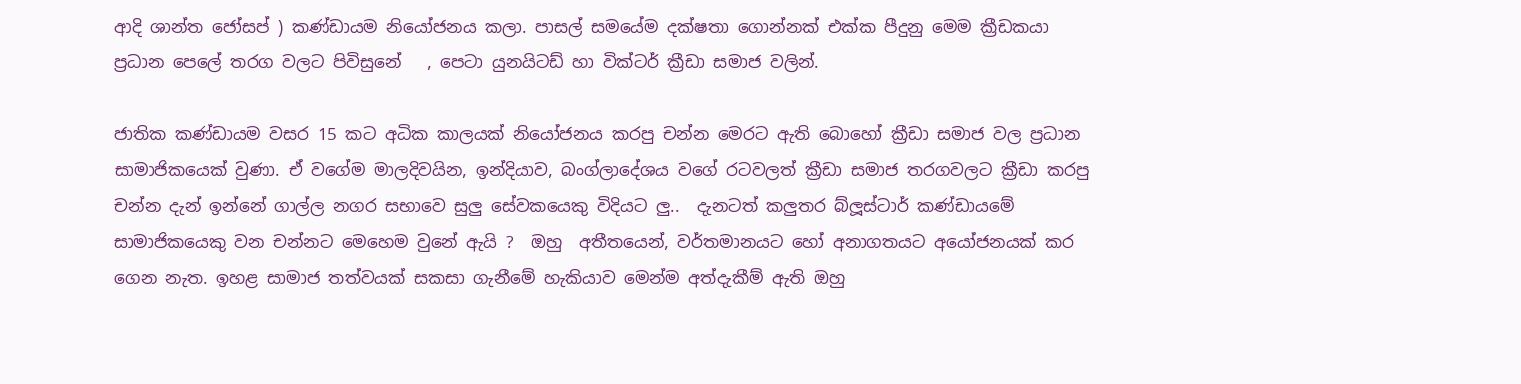ආදි ශාන්ත ජෝසප් ) කණ්ඩායම නියෝජනය කලා. පාසල් සමයේම දක්ෂතා ගොන්නක් එක්ක පීදුනු මෙම ක්‍රීඩකයා ප්‍රධාන පෙලේ තරග වලට පිවිසුනේ   , පෙටා යුනයිටඩ් හා වික්ටර් ක්‍රීඩා සමාජ වලින්.

ජාතික කණ්ඩායම වසර 15 කට අධික කාලයක් නියෝජනය කරපු චන්න මෙරට ඇති බොහෝ ක්‍රීඩා සමාජ වල ප්‍රධාන සාමාජිකයෙක් වුණා. ඒ වගේම මාලදිවයින, ඉන්දියාව, බංග්ලාදේශය වගේ රටවලත් ක්‍රීඩා සමාජ තරගවලට ක්‍රීඩා කරපු චන්න දැන් ඉන්නේ ගාල්ල නගර සභාවෙ සුලු සේවකයෙකු විදියට ලු..  දැනටත් කලුතර බ්ලූස්ටාර් කණ්ඩායමේ සාමාජිකයෙකු වන චන්නට මෙහෙම වුනේ ඇයි ?  ඔහු  අතීතයෙන්, වර්තමානයට හෝ අනාගතයට අයෝජනයක් කර ගෙන නැත. ඉහළ සාමාජ තත්වයක් සකසා ගැනීමේ හැකියාව මෙන්ම අත්දැකීම් ඇති ඔහු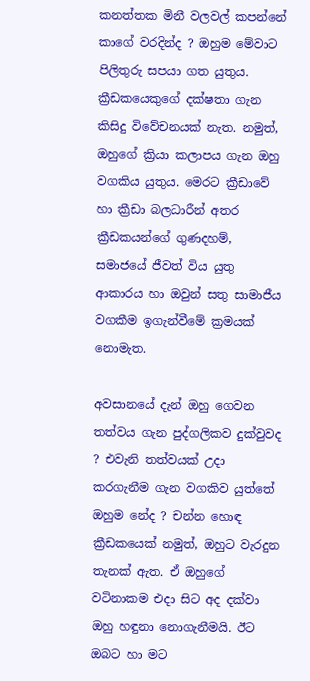කනත්තක මිනී වලවල් කපන්නේ කාගේ වරදින්ද ? ඔහුම මේවාට පිලිතුරු සපයා ගත යුතුය. ක්‍රීඩකයෙකුගේ දක්ෂතා ගැන කිසිදු විවේචනයක් නැත. නමුත්, ඔහුගේ ක්‍රියා කලාපය ගැන ඔහු වගකිය යුතුය. මෙරට ක්‍රීඩාවේ හා ක්‍රීඩා බලධාරීන් අතර ක්‍රීඩකයන්ගේ ගුණදහම්, සමාජයේ ජීවත් විය යුතු ආකාරය හා ඔවුන් සතු සාමාජීය වගකීම ඉගැන්වීමේ ක්‍රමයක් නොමැත.

අවසානයේ දැන් ඔහු ගෙවන තත්වය ගැන පුද්ගලිකව දුක්වුවද ? එවැනි තත්වයක් උදා කරගැනීම ගැන වගකිව යුත්තේ ඔහුම නේද ? චන්න හොඳ ක්‍රීඩකයෙක් නමුත්, ඔහුට වැරදුන තැනක් ඇත. ඒ ඔහුගේ වටිනාකම එදා සිට අද දක්වා ඔහු හඳුනා නොගැනීමයි. ඊට ඔබට හා මට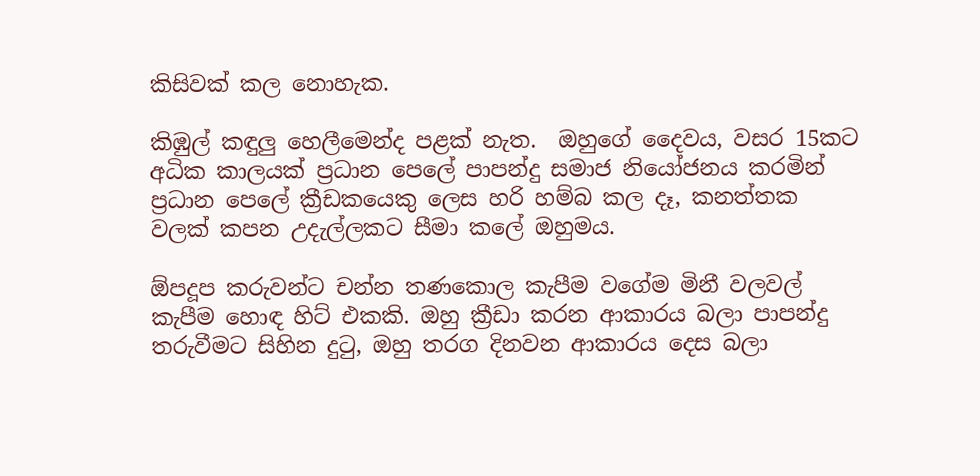කිසිවක් කල නොහැක.

කිඹුල් කඳුලු හෙලීමෙන්ද පළක් නැත.  ඔහුගේ දෛවය, වසර 15කට අධික කාලයක් ප්‍රධාන පෙලේ පාපන්දු සමාජ නියෝජනය කරමින් ප්‍රධාන පෙලේ ක්‍රීඩකයෙකු ලෙස හරි හම්බ කල දෑ, කනත්තක වලක් කපන උදැල්ලකට සීමා කලේ ඔහුමය.

ඕපදූප කරුවන්ට චන්න තණකොල කැපීම වගේම මිනී වලවල් කැපීම හොඳ හිට් එකකි. ඔහු ක්‍රීඩා කරන ආකාරය බලා පාපන්දු තරුවීමට සිහින දුටු, ඔහු තරග දිනවන ආකාරය දෙස බලා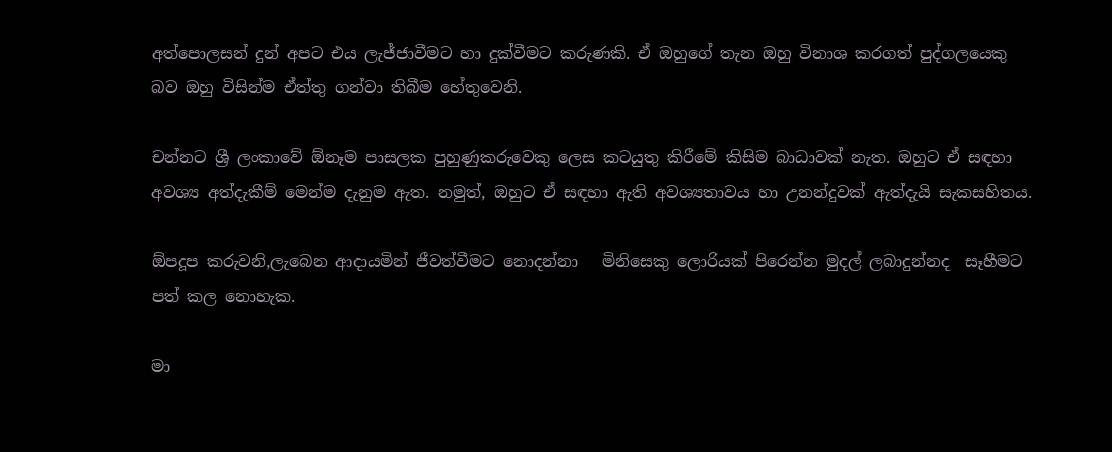අත්පොලසන් දුන් අපට එය ලැජ්ජාවීමට හා දුක්වීමට කරුණකි. ඒ ඔහුගේ තැන ඔහු විනාශ කරගත් පුද්ගලයෙකු බව ඔහු විසින්ම ඒත්තු ගන්වා තිබීම හේතුවෙනි.

චන්නට ශ්‍රී ලංකාවේ ඕනෑම පාසලක පුහුණුකරුවෙකු ලෙස කටයුතු කිරීමේ කිසිම බාධාවක් නැත. ඔහුට ඒ සඳහා අවශ්‍ය අත්දැකීම් මෙන්ම දැනුම ඇත. නමුත්, ඔහුට ඒ සඳහා ඇති අවශ්‍යතාවය හා උනන්දුවක් ඇත්දැයි සැකසහිතය.

ඕපදූප කරුවනි,ලැබෙන ආදායමින් ජීවත්වීමට නොදන්නා   මිනිසෙකු ලොරියක් පිරෙන්න මුදල් ලබාදුන්නද  සෑහීමට පත් කල නොහැක.

මා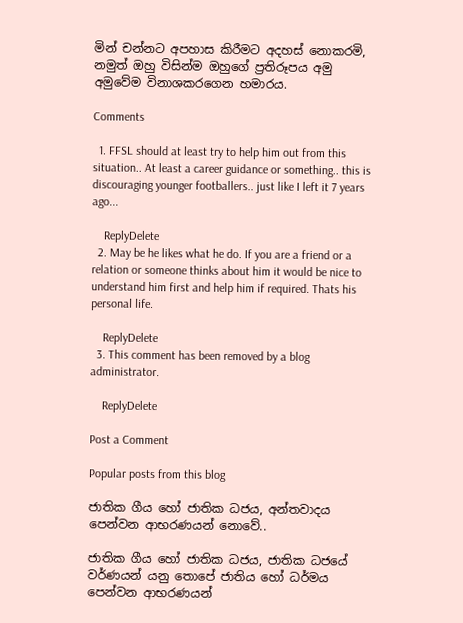මින් චන්නට අපහාස කිරීමට අදහස් නොකරමි, නමුත් ඔහු විසින්ම ඔහුගේ ප්‍රතිරූපය අමු අමුවේම විනාශකරගෙන හමාරය.

Comments

  1. FFSL should at least try to help him out from this situation.. At least a career guidance or something.. this is discouraging younger footballers.. just like I left it 7 years ago...

    ReplyDelete
  2. May be he likes what he do. If you are a friend or a relation or someone thinks about him it would be nice to understand him first and help him if required. Thats his personal life.

    ReplyDelete
  3. This comment has been removed by a blog administrator.

    ReplyDelete

Post a Comment

Popular posts from this blog

ජාතික ගීය හෝ ජාතික ධජය, අන්තවාදය පෙන්වන ආභරණයන් නොවේ..

ජාතික ගීය හෝ ජාතික ධජය, ජාතික ධජයේ වර්ණයන් යනු තොපේ ජාතිය හෝ ධර්මය පෙන්වන ආභරණයන්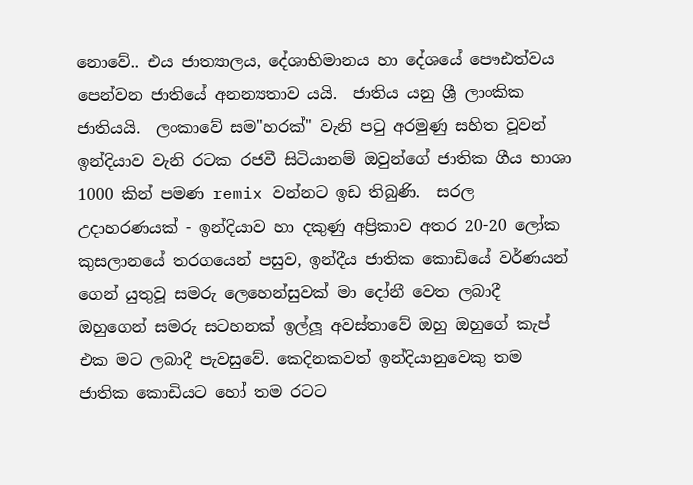නොවේ.. එය ජාත්‍යාලය, දේශාභිමානය‍‍‍ හා දේශයේ පෞඪත්වය පෙන්වන ජාතියේ අනන්‍යතාව යයි.  ජාතිය යනු ශ්‍රී ලාංකික ජාතියයි.  ලංකාවේ සම"හරක්" වැනි පටු අරමුණු සහිත වූවන් ඉන්දියාව වැනි රටක රජවී සිටියානම් ඔවුන්ගේ ජාතික ගීය භාශා 1000 කින් පමණ remix වන්නට ඉඩ තිබුණි.  සරල උදාහරණයක් - ඉන්දියාව හා දකුණු අප්‍රිකාව අතර 20-20 ලෝක කුසලානයේ තරගයෙන් පසුව, ඉන්දීය ජාතික කොඩියේ වර්ණයන් ගෙන් යුතුවූ සමරු ලෙහෙන්සුවක් මා දෝනී වෙත ලබාදී ඔහුගෙන් සමරු සටහනක් ඉල්ලූ අවස්තාවේ ඔහු ඔහුගේ කැප් එක මට ලබාදී පැවසුවේ. කෙදිනකවත් ඉන්දියානුවෙකු තම ජාතික කොඩියට හෝ තම රටට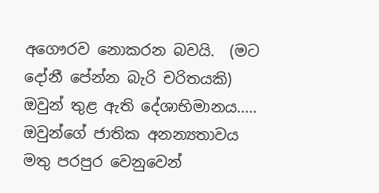අගෞරව නොකරන බවයි.  (මට දෝනී පේන්න බැරි චරිතයකි)  ඔවුන් තුළ ඇති දේශාභිමානය‍‍‍..... ඔවුන්ගේ ජාතික අනන්‍යතාවය මතු පරපුර වෙනුවෙන්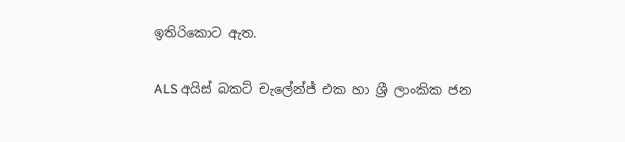ඉතිරිකොට ඇත.

ALS අයිස් බකට් චැලේන්ජ් එක හා ශ්‍රී ලාංකික ජන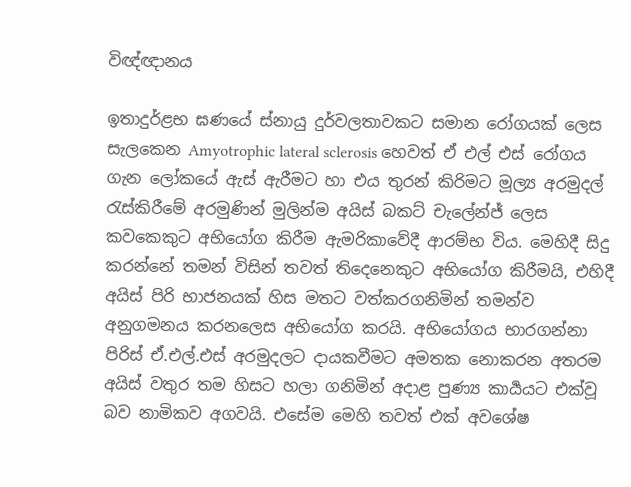විඥ්ඥානය

ඉතාදුර්ළභ ඝණයේ ස්නායු දුර්වලතාවකට සමාන රෝගයක් ලෙස සැලකෙන Amyotrophic lateral sclerosis හෙවත් ඒ එල් එස් රෝගය ගැන ලෝකයේ ඇස් ඇරීමට හා එය තුරන් කිරිමට මූල්‍ය අරමුදල් රැස්කිරීමේ අරමුණින් මුලින්ම අයිස් බකට් චැලේන්ජ් ලෙස කවකෙකුට අභියෝග කිරීම ඇමරිකාවේදී ආරම්භ විය. මෙහිදී සිදු කරන්නේ තමන් විසින් තවත් තිදෙනෙකුට අභියෝග කිරීමයි, එහිදී අයිස් පිරි භාජනයක් හිස මතට වත්කරගනිමින් තමන්ව අනුගමනය කරනලෙස අභියෝග කරයි. අභියෝගය භාරගන්නා පිරිස් ඒ.එල්.එස් අරමුදලට දායකවීමට අමතක නොකරන අතරම අයිස් වතුර තම හිසට හලා ගනිමින් අදාළ පුණ්‍ය කාර්‍යයට එක්වූ බව නාමිකව අගවයි. එසේම මෙහි තවත් එක් අවශේෂ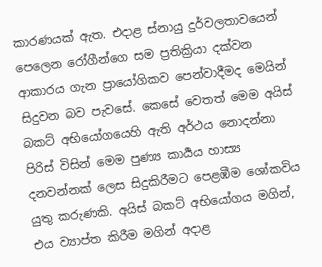කාරණයක් ඇත. එදාළ ස්නායු දුර්වලතාවයෙන් පෙලෙන රෝගීන්‍‍ගෙ සම ප්‍රතික්‍රියා දක්වන ආකාරය ගැන ප්‍රායෝගිකව පෙන්වාදීමද මෙයින් සිදුවන බව පැවසේ. කෙසේ වෙතත් මෙම අයිස් බකට් අභියෝගයෙහි ඇති අර්ථය නොදන්නා පිරිස් විසින් මෙම පුණ්‍ය කාර්‍යය හාස්‍ය දනවන්නක් ලෙස සිදුකිරීමට පෙළඹීම ශෝකවිය යුතු කරුණකි. අයිස් බකට් අභියෝගය මගින්, එය ව්‍යාප්ත කිරීම මගින් අදාළ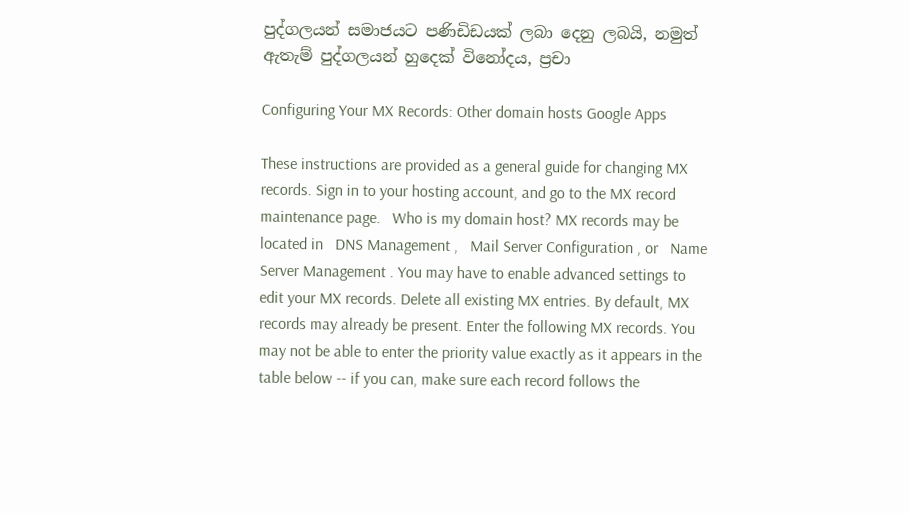පුද්ගලයන් සමාජයට පණිඩිඩයක් ‍ලබා දෙනු ලබයි, නමුත් ඇතැම් පුද්ගලයන් හුදෙක් විනෝදය, ප්‍රචා

Configuring Your MX Records: Other domain hosts Google Apps

These instructions are provided as a general guide for changing MX records. Sign in to your hosting account, and go to the MX record maintenance page.   Who is my domain host? MX records may be located in   DNS Management ,   Mail Server Configuration , or   Name Server Management . You may have to enable advanced settings to edit your MX records. Delete all existing MX entries. By default, MX records may already be present. Enter the following MX records. You may not be able to enter the priority value exactly as it appears in the table below -- if you can, make sure each record follows the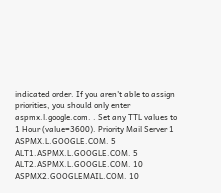indicated order. If you aren't able to assign priorities, you should only enter   aspmx.l.google.com. . Set any TTL values to 1 Hour (value=3600). Priority Mail Server 1 ASPMX.L.GOOGLE.COM. 5 ALT1.ASPMX.L.GOOGLE.COM. 5 ALT2.ASPMX.L.GOOGLE.COM. 10 ASPMX2.GOOGLEMAIL.COM. 10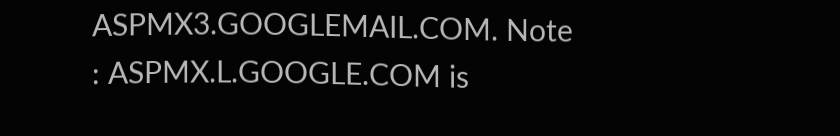ASPMX3.GOOGLEMAIL.COM. Note : ASPMX.L.GOOGLE.COM is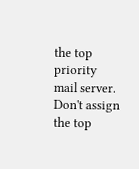the top priority mail server. Don't assign the top